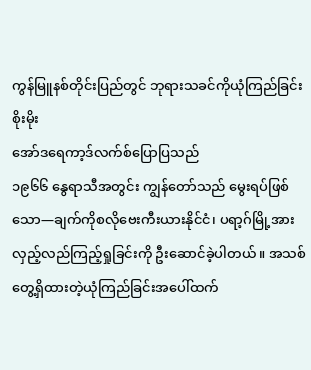ကွန်မြူနစ်တိုင်းပြည်တွင် ဘုရားသခင်ကိုယုံကြည်ခြင်းစိုးမိုး
အော်ဒရေကာ့ဒ်လက်စ်ပြောပြသည်
၁၉၆၆ နွေရာသီအတွင်း ကျွန်တော်သည် မွေးရပ်ဖြစ်သော—ချက်ကိုစလိုဗေးကီးယားနိုင်ငံ၊ ပရာ့ဂ်မြို့အားလှည့်လည်ကြည့်ရှုခြင်းကို ဦးဆောင်ခဲ့ပါတယ်။ အသစ်တွေ့ရှိထားတဲ့ယုံကြည်ခြင်းအပေါ်ထက်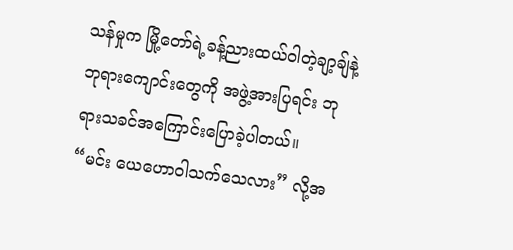သန်မှုက မြို့တော်ရဲ့ခန့်ညားထယ်ဝါတဲ့ချာ့ချ်နဲ့ ဘုရားကျောင်းတွေကို အဖွဲ့အားပြရင်း ဘုရားသခင်အကြောင်းပြောခဲ့ပါတယ်။
“မင်း ယေဟောဝါသက်သေလား” လို့အ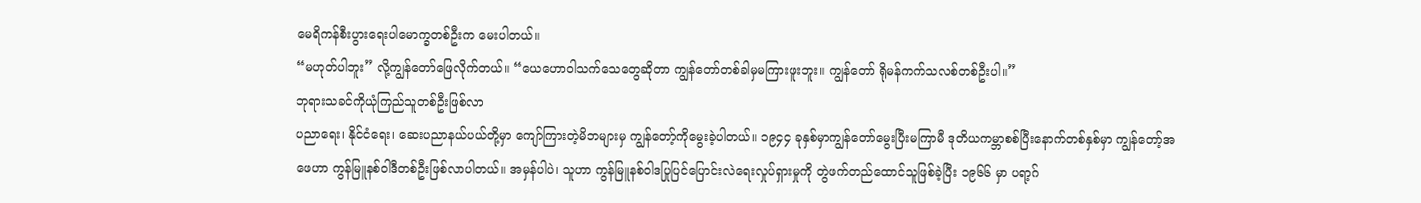မေရိကန်စီးပွားရေးပါမောက္ခတစ်ဦးက မေးပါတယ်။
“မဟုတ်ပါဘူး” လို့ကျွန်တော်ဖြေလိုက်တယ်။ “ယေဟောဝါသက်သေတွေဆိုတာ ကျွန်တော်တစ်ခါမှမကြားဖူးဘူး။ ကျွန်တော် ရိုမန်ကက်သလစ်တစ်ဦးပါ။”
ဘုရားသခင်ကိုယုံကြည်သူတစ်ဦးဖြစ်လာ
ပညာရေး၊ နိုင်ငံရေး၊ ဆေးပညာနယ်ပယ်တို့မှာ ကျော်ကြားတဲ့မိဘများမှ ကျွန်တော့်ကိုမွေးခဲ့ပါတယ်။ ၁၉၄၄ ခုနှစ်မှာကျွန်တော်မွေးပြီးမကြာမီ ဒုတိယကမ္ဘာစစ်ပြီးနောက်တစ်နှစ်မှာ ကျွန်တော့်အဖေဟာ ကွန်မြူနစ်ဝါဒီတစ်ဦးဖြစ်လာပါတယ်။ အမှန်ပါပဲ၊ သူဟာ ကွန်မြူနစ်ဝါဒပြုပြင်ပြောင်းလဲရေးလှုပ်ရှားမှုကို တွဲဖက်တည်ထောင်သူဖြစ်ခဲ့ပြီး ၁၉၆၆ မှာ ပရာ့ဂ်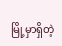မြို့မှာရှိတဲ့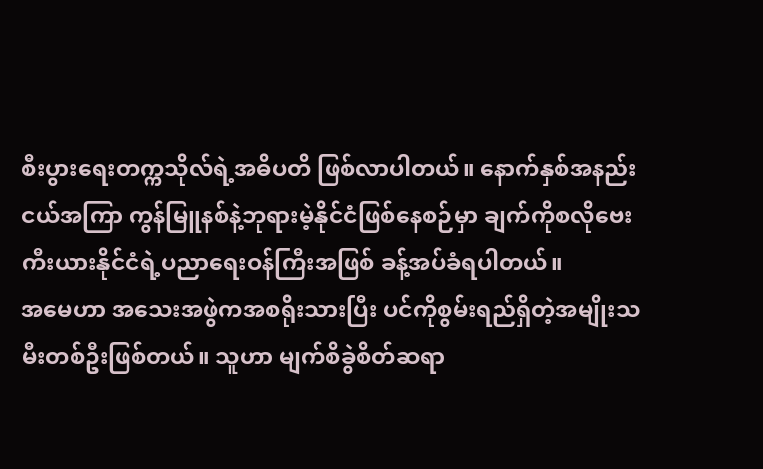စီးပွားရေးတက္ကသိုလ်ရဲ့အဓိပတိ ဖြစ်လာပါတယ်။ နောက်နှစ်အနည်းငယ်အကြာ ကွန်မြူနစ်နဲ့ဘုရားမဲ့နိုင်ငံဖြစ်နေစဉ်မှာ ချက်ကိုစလိုဗေးကီးယားနိုင်ငံရဲ့ပညာရေးဝန်ကြီးအဖြစ် ခန့်အပ်ခံရပါတယ်။
အမေဟာ အသေးအဖွဲကအစရိုးသားပြီး ပင်ကိုစွမ်းရည်ရှိတဲ့အမျိုးသမီးတစ်ဦးဖြစ်တယ်။ သူဟာ မျက်စိခွဲစိတ်ဆရာ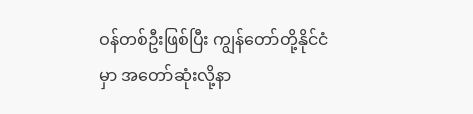ဝန်တစ်ဦးဖြစ်ပြီး ကျွန်တော်တို့နိုင်ငံမှာ အတော်ဆုံးလို့နာ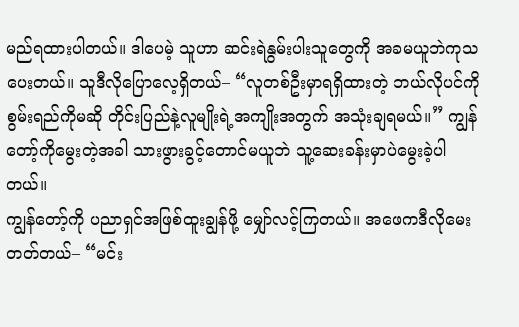မည်ရထားပါတယ်။ ဒါပေမဲ့ သူဟာ ဆင်းရဲနွမ်းပါးသူတွေကို အခမယူဘဲကုသပေးတယ်။ သူဒီလိုပြောလေ့ရှိတယ်– “လူတစ်ဦးမှာရရှိထားတဲ့ ဘယ်လိုပင်ကိုစွမ်းရည်ကိုမဆို တိုင်းပြည်နဲ့လူမျိုးရဲ့အကျိုးအတွက် အသုံးချရမယ်။” ကျွန်တော့်ကိုမွေးတဲ့အခါ သားဖွားခွင့်တောင်မယူဘဲ သူ့ဆေးခန်းမှာပဲမွေးခဲ့ပါတယ်။
ကျွန်တော့်ကို ပညာရှင်အဖြစ်ထူးချွန်ဖို့ မျှော်လင့်ကြတယ်။ အဖေကဒီလိုမေးတတ်တယ်– “မင်း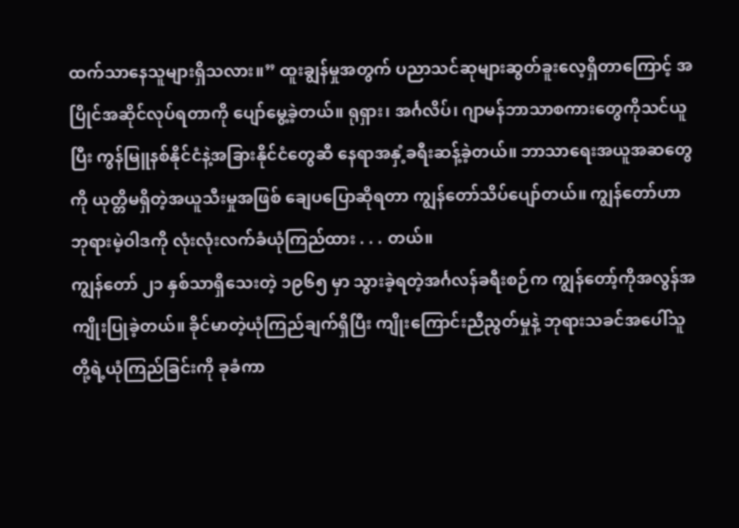ထက်သာနေသူများရှိသလား။” ထူးချွန်မှုအတွက် ပညာသင်ဆုများဆွတ်ခူးလေ့ရှိတာကြောင့် အပြိုင်အဆိုင်လုပ်ရတာကို ပျော်မွေ့ခဲ့တယ်။ ရုရှား၊ အင်္ဂလိပ်၊ ဂျာမန်ဘာသာစကားတွေကိုသင်ယူပြီး ကွန်မြူနစ်နိုင်ငံနဲ့အခြားနိုင်ငံတွေဆီ နေရာအနှံ့ခရီးဆန့်ခဲ့တယ်။ ဘာသာရေးအယူအဆတွေကို ယုတ္တိမရှိတဲ့အယူသီးမှုအဖြစ် ချေပပြောဆိုရတာ ကျွန်တော်သိပ်ပျော်တယ်။ ကျွန်တော်ဟာ ဘုရားမဲ့ဝါဒကို လုံးလုံးလက်ခံယုံကြည်ထား . . . တယ်။
ကျွန်တော် ၂၁ နှစ်သာရှိသေးတဲ့ ၁၉၆၅ မှာ သွားခဲ့ရတဲ့အင်္ဂလန်ခရီးစဉ်က ကျွန်တော့်ကိုအလွန်အကျိုးပြုခဲ့တယ်။ ခိုင်မာတဲ့ယုံကြည်ချက်ရှိပြီး ကျိုးကြောင်းညီညွတ်မှုနဲ့ ဘုရားသခင်အပေါ်သူတို့ရဲ့ယုံကြည်ခြင်းကို ခုခံကာ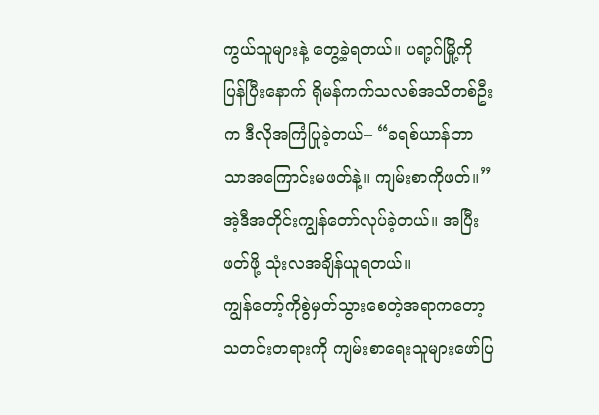ကွယ်သူများနဲ့ တွေ့ခဲ့ရတယ်။ ပရာ့ဂ်မြို့ကိုပြန်ပြီးနောက် ရိုမန်ကက်သလစ်အသိတစ်ဦးက ဒီလိုအကြံပြုခဲ့တယ်– “ခရစ်ယာန်ဘာသာအကြောင်းမဖတ်နဲ့။ ကျမ်းစာကိုဖတ်။” အဲ့ဒီအတိုင်းကျွန်တော်လုပ်ခဲ့တယ်။ အပြီးဖတ်ဖို့ သုံးလအချိန်ယူရတယ်။
ကျွန်တော့်ကိုစွဲမှတ်သွားစေတဲ့အရာကတော့ သတင်းတရားကို ကျမ်းစာရေးသူများဖော်ပြ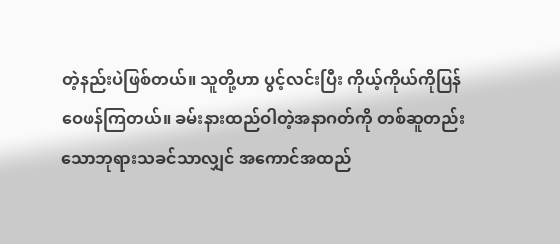တဲ့နည်းပဲဖြစ်တယ်။ သူတို့ဟာ ပွင့်လင်းပြီး ကိုယ့်ကိုယ်ကိုပြန်ဝေဖန်ကြတယ်။ ခမ်းနားထည်ဝါတဲ့အနာဂတ်ကို တစ်ဆူတည်းသောဘုရားသခင်သာလျှင် အကောင်အထည်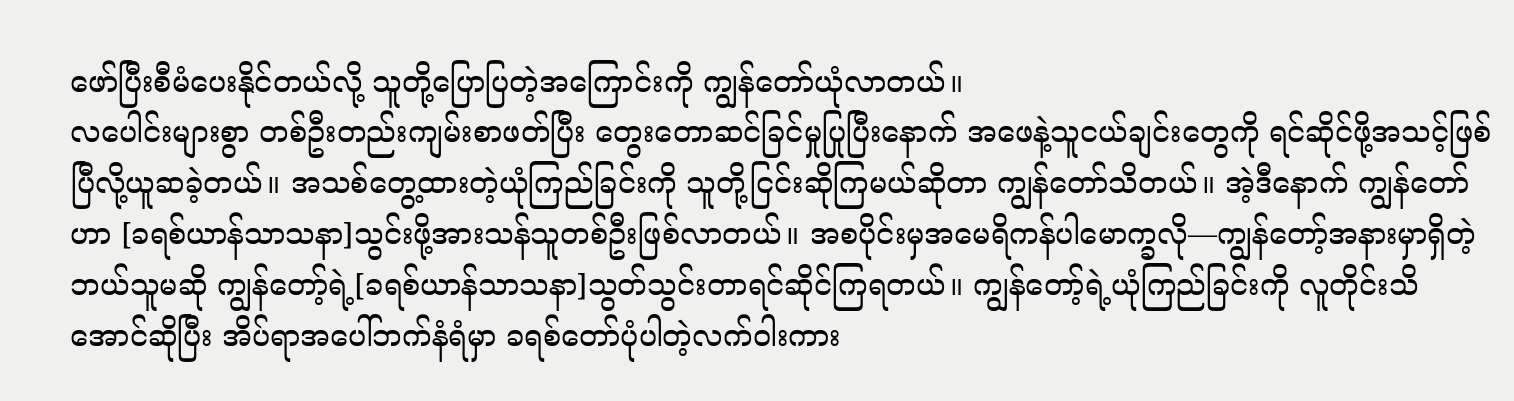ဖော်ပြီးစီမံပေးနိုင်တယ်လို့ သူတို့ပြောပြတဲ့အကြောင်းကို ကျွန်တော်ယုံလာတယ်။
လပေါင်းများစွာ တစ်ဦးတည်းကျမ်းစာဖတ်ပြီး တွေးတောဆင်ခြင်မှုပြုပြီးနောက် အဖေနဲ့သူငယ်ချင်းတွေကို ရင်ဆိုင်ဖို့အသင့်ဖြစ်ပြီလို့ယူဆခဲ့တယ်။ အသစ်တွေ့ထားတဲ့ယုံကြည်ခြင်းကို သူတို့ငြင်းဆိုကြမယ်ဆိုတာ ကျွန်တော်သိတယ်။ အဲ့ဒီနောက် ကျွန်တော်ဟာ [ခရစ်ယာန်သာသနာ]သွင်းဖို့အားသန်သူတစ်ဦးဖြစ်လာတယ်။ အစပိုင်းမှအမေရိကန်ပါမောက္ခလို—ကျွန်တော့်အနားမှာရှိတဲ့ဘယ်သူမဆို ကျွန်တော့်ရဲ့[ခရစ်ယာန်သာသနာ]သွတ်သွင်းတာရင်ဆိုင်ကြရတယ်။ ကျွန်တော့်ရဲ့ယုံကြည်ခြင်းကို လူတိုင်းသိအောင်ဆိုပြီး အိပ်ရာအပေါ်ဘက်နံရံမှာ ခရစ်တော်ပုံပါတဲ့လက်ဝါးကား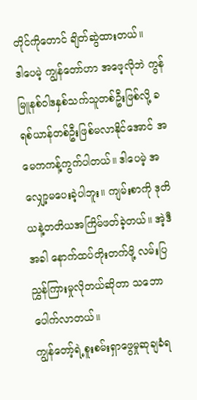တိုင်ကိုတောင် ချိတ်ဆွဲထားတယ်။
ဒါပေမဲ့ ကျွန်တော်ဟာ အဖေ့လိုဘဲ ကွန်မြူနစ်ဝါဒနှစ်သက်သူတစ်ဦးဖြစ်လို့ ခရစ်ယာန်တစ်ဦးဖြစ်မလာနိုင်အောင် အမေကကန့်ကွက်ပါတယ်။ ဒါပေမဲ့ အလျှော့မပေးခဲ့ပါဘူး။ ကျမ်းစာကို ဒုတိယနဲ့တတိယအကြိမ်ဖတ်ခဲ့တယ်။ အဲ့ဒီအခါ နောက်ထပ်တိုးတက်ဖို့ လမ်းပြညွှန်ကြားမှုလိုတယ်ဆိုတာ သဘောပေါက်လာတယ်။
ကျွန်တော့်ရဲ့စူးစမ်းရှာဖွေမှုဆုချခံရ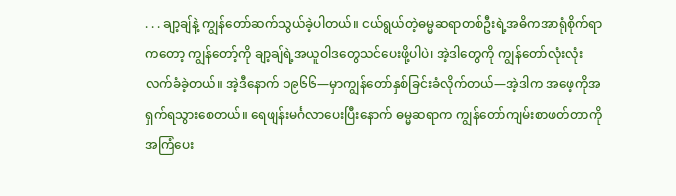. . . ချာ့ချ်နဲ့ ကျွန်တော်ဆက်သွယ်ခဲ့ပါတယ်။ ငယ်ရွယ်တဲ့ဓမ္မဆရာတစ်ဦးရဲ့အဓိကအာရုံစိုက်ရာကတော့ ကျွန်တော့်ကို ချာ့ချ်ရဲ့အယူဝါဒတွေသင်ပေးဖို့ပါပဲ၊ အဲ့ဒါတွေကို ကျွန်တော်လုံးလုံးလက်ခံခဲ့တယ်။ အဲ့ဒီနောက် ၁၉၆၆—မှာကျွန်တော်နှစ်ခြင်းခံလိုက်တယ်—အဲ့ဒါက အဖေ့ကိုအရှက်ရသွားစေတယ်။ ရေဖျန်းမင်္ဂလာပေးပြီးနောက် ဓမ္မဆရာက ကျွန်တော်ကျမ်းစာဖတ်တာကိုအကြံပေး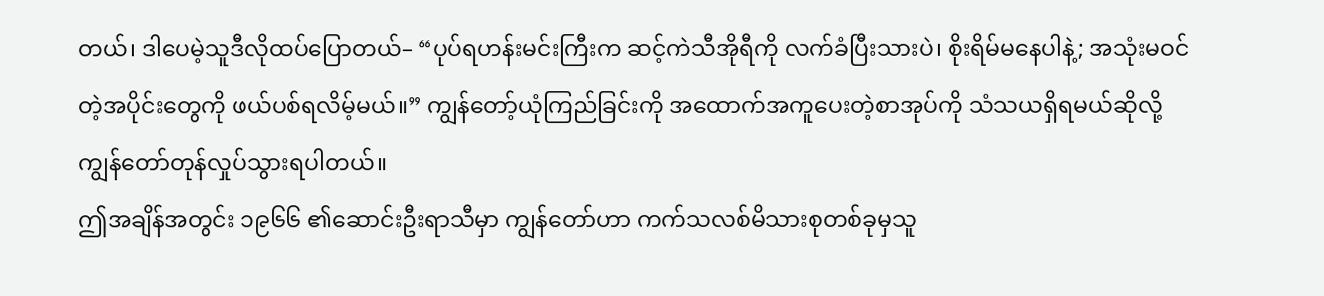တယ်၊ ဒါပေမဲ့သူဒီလိုထပ်ပြောတယ်– “ပုပ်ရဟန်းမင်းကြီးက ဆင့်ကဲသီအိုရီကို လက်ခံပြီးသားပဲ၊ စိုးရိမ်မနေပါနဲ့; အသုံးမဝင်တဲ့အပိုင်းတွေကို ဖယ်ပစ်ရလိမ့်မယ်။” ကျွန်တော့်ယုံကြည်ခြင်းကို အထောက်အကူပေးတဲ့စာအုပ်ကို သံသယရှိရမယ်ဆိုလို့ ကျွန်တော်တုန်လှုပ်သွားရပါတယ်။
ဤအချိန်အတွင်း ၁၉၆၆ ၏ဆောင်းဦးရာသီမှာ ကျွန်တော်ဟာ ကက်သလစ်မိသားစုတစ်ခုမှသူ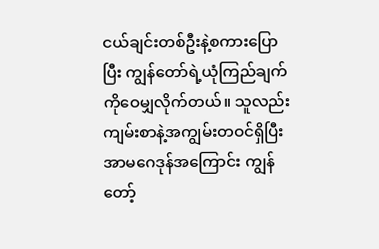ငယ်ချင်းတစ်ဦးနဲ့စကားပြောပြီး ကျွန်တော်ရဲ့ယုံကြည်ချက်ကိုဝေမျှလိုက်တယ်။ သူလည်း ကျမ်းစာနဲ့အကျွမ်းတဝင်ရှိပြီး အာမဂေဒုန်အကြောင်း ကျွန်တော့်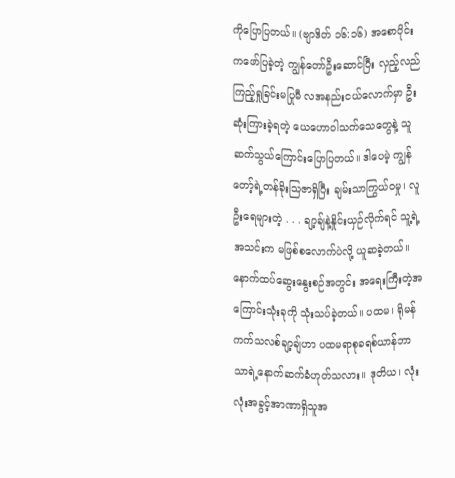ကိုပြောပြတယ်။ (ဗျာဒိတ် ၁၆:၁၆) အစောပိုင်းကဖော်ပြခဲ့တဲ့ ကျွန်တော်ဦးဆောင်ပြီး လှည့်လည်ကြည့်ရှုခြင်းမပြုမီ လအနည်းငယ်လောက်မှာ ဦးဆုံးကြားခဲ့ရတဲ့ ယေဟောဝါသက်သေတွေနဲ့ သူဆက်သွယ်ကြောင်းပြောပြတယ်။ ဒါပေမဲ့ ကျွန်တော့်ရဲ့တန်ခိုးသြဇာရှိပြီး ချမ်းသာကြွယ်ဝမှု၊ လူဦးရေများတဲ့ . . . ချာ့ချ်နဲ့နှိုင်းယှဉ်လိုက်ရင် သူ့ရဲ့အသင်းက မဖြစ်စလောက်ပဲလို့ ယူဆခဲ့တယ်။
နောက်ထပ်ဆွေးနွေးစဉ်အတွင်း အရေးကြီးတဲ့အကြောင်းသုံးခုကို သုံးသပ်ခဲ့တယ်။ ပထမ၊ ရိုမန်ကက်သလစ်ချာ့ချ်ဟာ ပထမရာစုခရစ်ယာန်ဘာသာရဲ့နောက်ဆက်ခံဟုတ်သလား။ ဒုတိယ၊ လုံးလုံးအခွင့်အာဏာရှိသူအ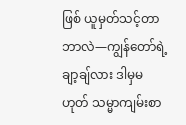ဖြစ် ယူမှတ်သင့်တာဘာလဲ—ကျွန်တော်ရဲ့ချာ့ချ်လား ဒါမှမဟုတ် သမ္မာကျမ်းစာ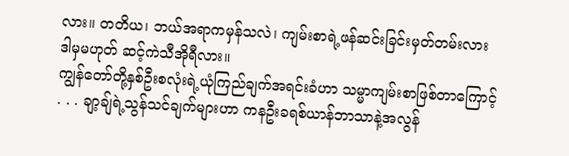လား။ တတိယ၊ ဘယ်အရာကမှန်သလဲ၊ ကျမ်းစာရဲ့ဖန်ဆင်းခြင်းမှတ်တမ်းလား ဒါမှမဟုတ် ဆင့်ကဲသီအိုရီလား။
ကျွန်တော်တို့နှစ်ဦးစလုံးရဲ့ယုံကြည်ချက်အရင်းခံဟာ သမ္မာကျမ်းစာဖြစ်တာကြောင့် . . . ချာ့ချ်ရဲ့သွန်သင်ချက်များဟာ ကနဦးခရစ်ယာန်ဘာသာနဲ့အလွန်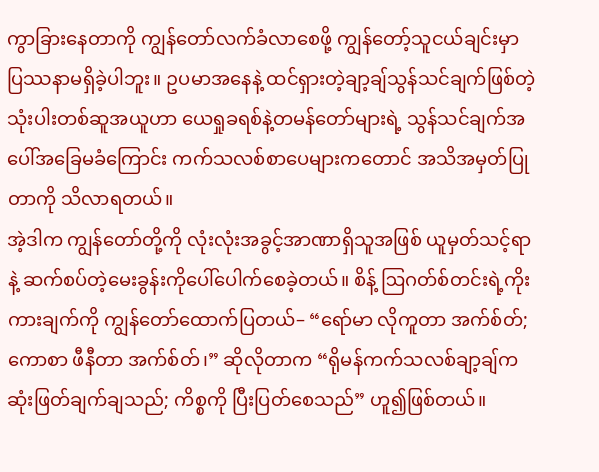ကွာခြားနေတာကို ကျွန်တော်လက်ခံလာစေဖို့ ကျွန်တော့်သူငယ်ချင်းမှာ ပြဿနာမရှိခဲ့ပါဘူး။ ဥပမာအနေနဲ့ ထင်ရှားတဲ့ချာ့ချ်သွန်သင်ချက်ဖြစ်တဲ့သုံးပါးတစ်ဆူအယူဟာ ယေရှုခရစ်နဲ့တမန်တော်များရဲ့ သွန်သင်ချက်အပေါ်အခြေမခံကြောင်း ကက်သလစ်စာပေများကတောင် အသိအမှတ်ပြုတာကို သိလာရတယ်။
အဲ့ဒါက ကျွန်တော်တို့ကို လုံးလုံးအခွင့်အာဏာရှိသူအဖြစ် ယူမှတ်သင့်ရာနဲ့ ဆက်စပ်တဲ့မေးခွန်းကိုပေါ်ပေါက်စေခဲ့တယ်။ စိန့် ဩဂတ်စ်တင်းရဲ့ကိုးကားချက်ကို ကျွန်တော်ထောက်ပြတယ်– “ရော်မာ လိုကူတာ အက်စ်တ်; ကောစာ ဖီနီတာ အက်စ်တ်၊” ဆိုလိုတာက “ရိုမန်ကက်သလစ်ချာ့ချ်က ဆုံးဖြတ်ချက်ချသည်; ကိစ္စကို ပြီးပြတ်စေသည်” ဟူ၍ဖြစ်တယ်။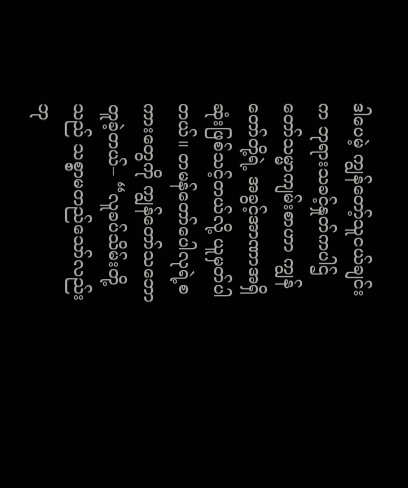ဒါပေမဲ့ ကျွန်တော့်သူငယ်ချင်းက ဘုရားသခင့်နှုတ်ကပါဌ်တော်သမ္မာကျမ်းစာဟာ ကျွန်တော်တို့ရဲ့ အခွင့်အာဏာအရှိဆုံးဖြစ်သင့်တယ်လို့ ယူမှတ်ပါတယ်။ တမန်တော်ပေါလုရဲ့စကားတွေကို ကျွန်တော်သဘောတူခဲ့တယ်– “လူခပ်သိမ်းတို့သည် သစ္စာမတည်သော်လည်း ဘု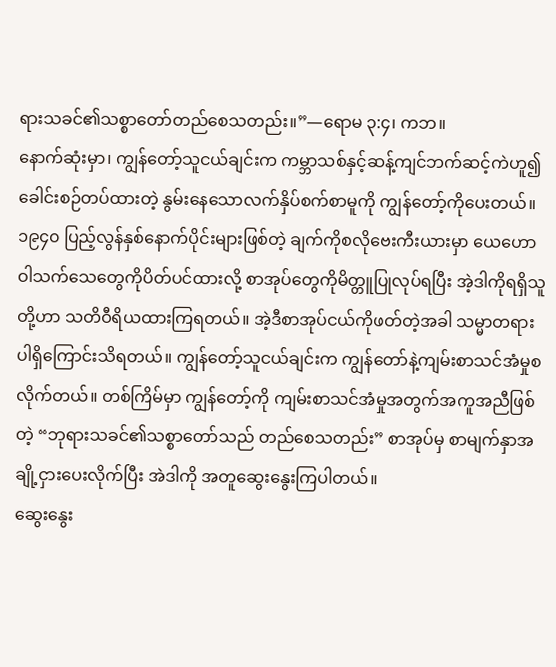ရားသခင်၏သစ္စာတော်တည်စေသတည်း။”—ရောမ ၃:၄၊ ကဘ။
နောက်ဆုံးမှာ၊ ကျွန်တော့်သူငယ်ချင်းက ကမ္ဘာသစ်နှင့်ဆန့်ကျင်ဘက်ဆင့်ကဲဟူ၍ခေါင်းစဉ်တပ်ထားတဲ့ နွမ်းနေသောလက်နှိပ်စက်စာမူကို ကျွန်တော့်ကိုပေးတယ်။ ၁၉၄၀ ပြည့်လွန်နှစ်နောက်ပိုင်းများဖြစ်တဲ့ ချက်ကိုစလိုဗေးကီးယားမှာ ယေဟောဝါသက်သေတွေကိုပိတ်ပင်ထားလို့ စာအုပ်တွေကိုမိတ္တူပြုလုပ်ရပြီး အဲ့ဒါကိုရရှိသူတို့ဟာ သတိဝီရိယထားကြရတယ်။ အဲ့ဒီစာအုပ်ငယ်ကိုဖတ်တဲ့အခါ သမ္မာတရားပါရှိကြောင်းသိရတယ်။ ကျွန်တော့်သူငယ်ချင်းက ကျွန်တော်နဲ့ကျမ်းစာသင်အံမှုစလိုက်တယ်။ တစ်ကြိမ်မှာ ကျွန်တော့်ကို ကျမ်းစာသင်အံမှုအတွက်အကူအညီဖြစ်တဲ့ “ဘုရားသခင်၏သစ္စာတော်သည် တည်စေသတည်း” စာအုပ်မှ စာမျက်နှာအချို့ငှားပေးလိုက်ပြီး အဲဒါကို အတူဆွေးနွေးကြပါတယ်။
ဆွေးနွေး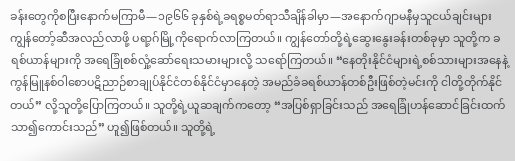ခန်းတွေကိုစပြီးနောက်မကြာမီ—၁၉၆၆ ခုနှစ်ရဲ့ခရစ္စမတ်ရာသီချိန်ခါမှာ—အနောက်ဂျာမနီမှသူငယ်ချင်းများ ကျွန်တော့်ဆီအလည်လာဖို့ ပရာ့ဂ်မြို့ကိုရောက်လာကြတယ်။ ကျွန်တော်တို့ရဲ့ဆွေးနွေးခန်းတစ်ခုမှာ သူတို့က ခရစ်ယာန်များကို အရေခြုံစစ်လှုံ့ဆော်ရေးသမားများလို့ သရော်ကြတယ်။ “နေတိုးနိုင်ငံများရဲ့စစ်သားများအနေနဲ့ ကွန်မြူနစ်ဝါစောပဋိညာဉ်စာချုပ်နိုင်ငံတစ်နိုင်ငံမှာနေတဲ့ အမည်ခံခရစ်ယာန်တစ်ဦးဖြစ်တဲ့မင်းကို ငါတို့တိုက်နိုင်တယ်” လို့သူတို့ပြောကြတယ်။ သူတို့ရဲ့ယူဆချက်ကတော့ “အပြစ်ရှာခြင်းသည် အရေခြုံဟန်ဆောင်ခြင်းထက်သာ၍ကောင်းသည်” ဟူ၍ဖြစ်တယ်။ သူတို့ရဲ့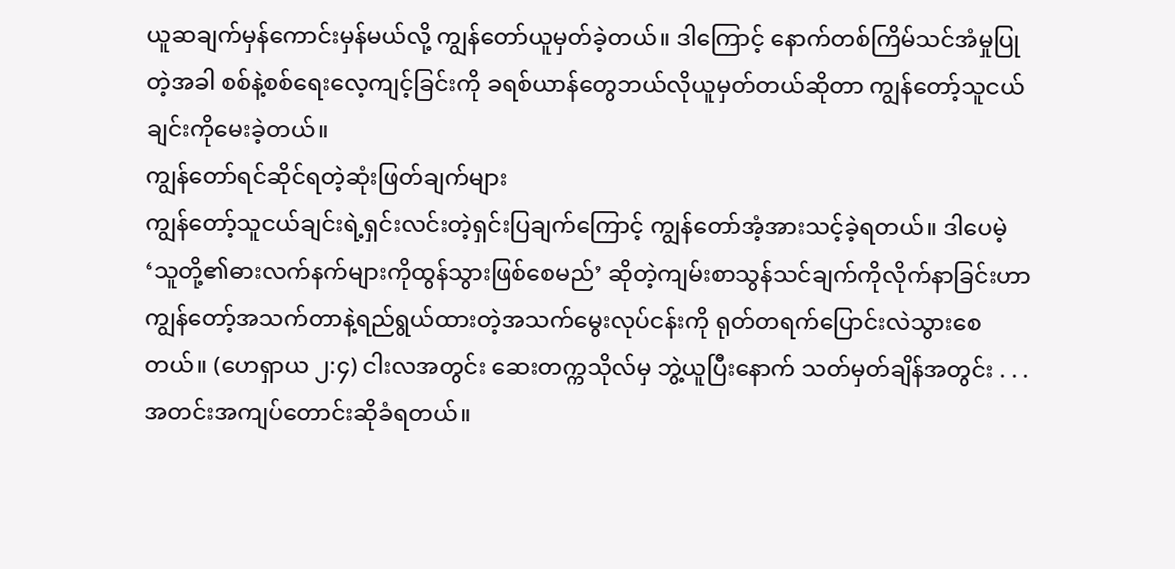ယူဆချက်မှန်ကောင်းမှန်မယ်လို့ ကျွန်တော်ယူမှတ်ခဲ့တယ်။ ဒါကြောင့် နောက်တစ်ကြိမ်သင်အံမှုပြုတဲ့အခါ စစ်နဲ့စစ်ရေးလေ့ကျင့်ခြင်းကို ခရစ်ယာန်တွေဘယ်လိုယူမှတ်တယ်ဆိုတာ ကျွန်တော့်သူငယ်ချင်းကိုမေးခဲ့တယ်။
ကျွန်တော်ရင်ဆိုင်ရတဲ့ဆုံးဖြတ်ချက်များ
ကျွန်တော့်သူငယ်ချင်းရဲ့ရှင်းလင်းတဲ့ရှင်းပြချက်ကြောင့် ကျွန်တော်အံ့အားသင့်ခဲ့ရတယ်။ ဒါပေမဲ့ ‘သူတို့၏ဓားလက်နက်များကိုထွန်သွားဖြစ်စေမည်’ ဆိုတဲ့ကျမ်းစာသွန်သင်ချက်ကိုလိုက်နာခြင်းဟာ ကျွန်တော့်အသက်တာနဲ့ရည်ရွယ်ထားတဲ့အသက်မွေးလုပ်ငန်းကို ရုတ်တရက်ပြောင်းလဲသွားစေတယ်။ (ဟေရှာယ ၂:၄) ငါးလအတွင်း ဆေးတက္ကသိုလ်မှ ဘွဲ့ယူပြီးနောက် သတ်မှတ်ချိန်အတွင်း . . . အတင်းအကျပ်တောင်းဆိုခံရတယ်။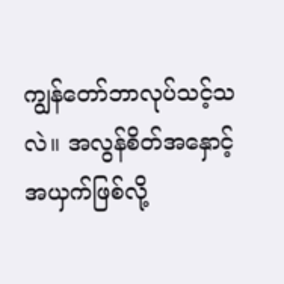ကျွန်တော်ဘာလုပ်သင့်သလဲ။ အလွန်စိတ်အနှောင့်အယှက်ဖြစ်လို့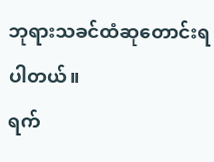ဘုရားသခင်ထံဆုတောင်းရပါတယ်။
ရက်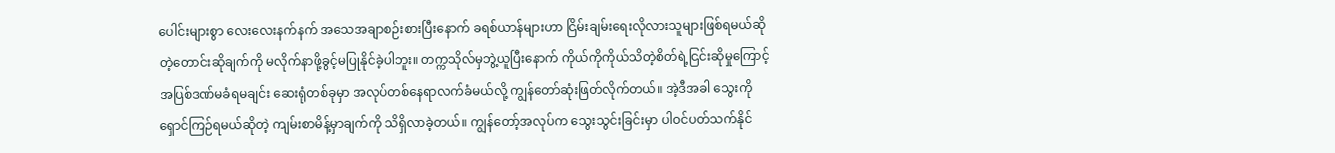ပေါင်းများစွာ လေးလေးနက်နက် အသေအချာစဉ်းစားပြီးနောက် ခရစ်ယာန်များဟာ ငြိမ်းချမ်းရေးလိုလားသူများဖြစ်ရမယ်ဆိုတဲ့တောင်းဆိုချက်ကို မလိုက်နာဖို့ခွင့်မပြုနိုင်ခဲ့ပါဘူး။ တက္ကသိုလ်မှဘွဲ့ယူပြီးနောက် ကိုယ်ကိုကိုယ်သိတဲ့စိတ်ရဲ့ငြင်းဆိုမှုကြောင့် အပြစ်ဒဏ်မခံရမချင်း ဆေးရုံတစ်ခုမှာ အလုပ်တစ်နေရာလက်ခံမယ်လို့ ကျွန်တော်ဆုံးဖြတ်လိုက်တယ်။ အဲ့ဒီအခါ သွေးကိုရှောင်ကြဉ်ရမယ်ဆိုတဲ့ ကျမ်းစာမိန့်မှာချက်ကို သိရှိလာခဲ့တယ်။ ကျွန်တော့်အလုပ်က သွေးသွင်းခြင်းမှာ ပါဝင်ပတ်သက်နိုင်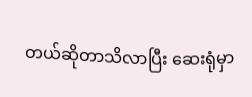တယ်ဆိုတာသိလာပြီး ဆေးရုံမှာ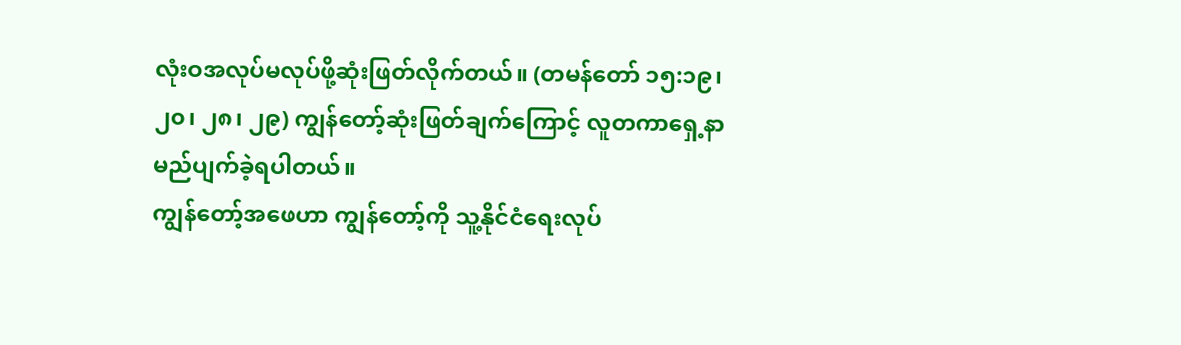လုံးဝအလုပ်မလုပ်ဖို့ဆုံးဖြတ်လိုက်တယ်။ (တမန်တော် ၁၅:၁၉၊ ၂၀၊ ၂၈၊ ၂၉) ကျွန်တော့်ဆုံးဖြတ်ချက်ကြောင့် လူတကာရှေ့နာမည်ပျက်ခဲ့ရပါတယ်။
ကျွန်တော့်အဖေဟာ ကျွန်တော့်ကို သူ့နိုင်ငံရေးလုပ်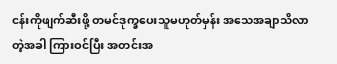ငန်းကိုဖျက်ဆီးဖို့ တမင်ဒုက္ခပေးသူမဟုတ်မှန်း အသေအချာသိလာတဲ့အခါ ကြားဝင်ပြီး အတင်းအ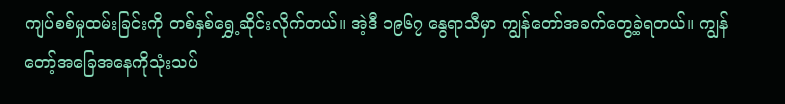ကျပ်စစ်မှုထမ်းခြင်းကို တစ်နှစ်ရွှေ့ဆိုင်းလိုက်တယ်။ အဲ့ဒီ ၁၉၆၇ နွေရာသီမှာ ကျွန်တော်အခက်တွေ့ခဲ့ရတယ်။ ကျွန်တော့်အခြေအနေကိုသုံးသပ်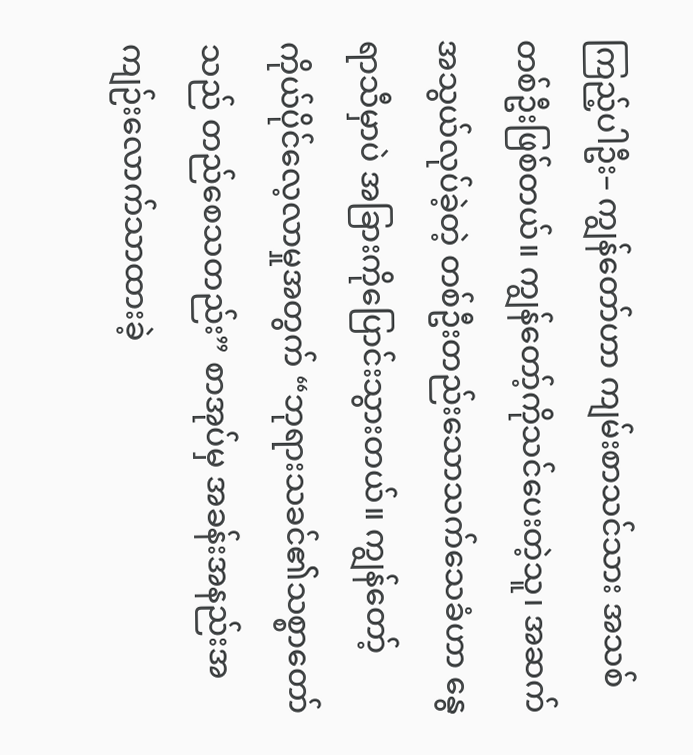ကြည့်ပါဦး– ကျွန်တော်ဟာ ကျမ်းစာသင်သား အသစ်တစ်ဦးဖြစ်တယ်။ ကျွန်တော့်ကိုသင်ပေးတဲ့သူ၊ အဆက်အသွယ်လုပ်ခဲ့တဲ့ တစ်ဦးတည်းသောသက်သေခံဟာ နွေရာသီမှာပဲ အခြားကိုပြောင်းသွားတယ်။ ကျွန်တော့်ကိုယ်ပိုင်လေ့လာမှုအတွက် “ဘုရားသခင်၏သစ္စာတော်သည် တည်စေသတည်း” စာအုပ်မှ အခန်းအနည်းအကျဉ်းလောက်သာထားခဲ့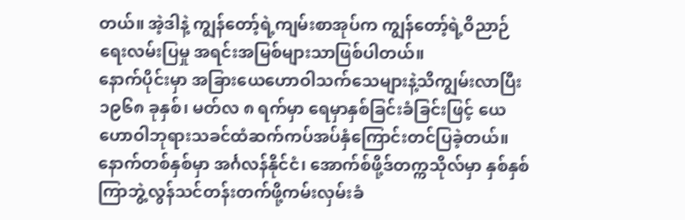တယ်။ အဲ့ဒါနဲ့ ကျွန်တော့်ရဲ့ကျမ်းစာအုပ်က ကျွန်တော့်ရဲ့ဝိညာဉ်ရေးလမ်းပြမှု အရင်းအမြစ်များသာဖြစ်ပါတယ်။
နောက်ပိုင်းမှာ အခြားယေဟောဝါသက်သေများနဲ့သိကျွမ်းလာပြီး ၁၉၆၈ ခုနှစ်၊ မတ်လ ၈ ရက်မှာ ရေမှာနှစ်ခြင်းခံခြင်းဖြင့် ယေဟောဝါဘုရားသခင်ထံဆက်ကပ်အပ်နှံကြောင်းတင်ပြခဲ့တယ်။ နောက်တစ်နှစ်မှာ အင်္ဂလန်နိုင်ငံ၊ အောက်စ်ဖို့ဒ်တက္ကသိုလ်မှာ နှစ်နှစ်ကြာဘွဲ့လွန်သင်တန်းတက်ဖို့ကမ်းလှမ်းခံ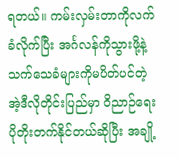ရတယ်။ ကမ်းလှမ်းတာကိုလက်ခံလိုက်ပြီး အင်္ဂလန်ကိုသွားဖို့နဲ့ သက်သေခံများကိုမပိတ်ပင်တဲ့အဲ့ဒီလိုတိုင်းပြည်မှာ ဝိညာဉ်ရေးပိုတိုးတက်နိုင်တယ်ဆိုပြီး အချို့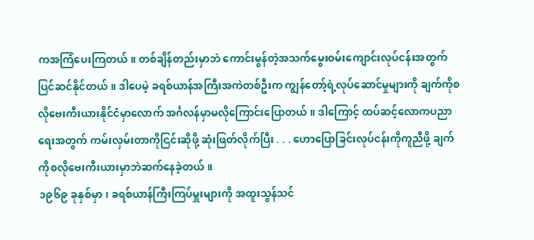ကအကြံပေးကြတယ်။ တစ်ချိန်တည်းမှာဘဲ ကောင်းမွန်တဲ့အသက်မွေးဝမ်းကျောင်းလုပ်ငန်းအတွက် ပြင်ဆင်နိုင်တယ်။ ဒါပေမဲ့ ခရစ်ယာန်အကြီးအကဲတစ်ဦးက ကျွန်တော့်ရဲ့လုပ်ဆောင်မှုများကို ချက်ကိုစလိုဗေးကီးယားနိုင်ငံမှာလောက် အင်္ဂလန်မှာမလိုကြောင်းပြောတယ်။ ဒါကြောင့် ထပ်ဆင့်လောကပညာရေးအတွက် ကမ်းလှမ်းတာကိုငြင်းဆိုဖို့ ဆုံးဖြတ်လိုက်ပြီး . . . ဟောပြောခြင်းလုပ်ငန်းကိုကူညီဖို့ ချက်ကိုစလိုဗေးကီးယားမှာဘဲဆက်နေခဲ့တယ်။
၁၉၆၉ ခုနှစ်မှာ၊ ခရစ်ယာန်ကြီးကြပ်မှူးများကို အထူးသွန်သင်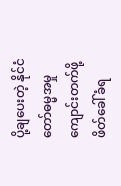ပို့ချပေးတဲ့ နိုင်ငံတော်ဓမ္မအမှုကျောင်းတက်ဖို့ ဖိတ်ခေါ်ခံရ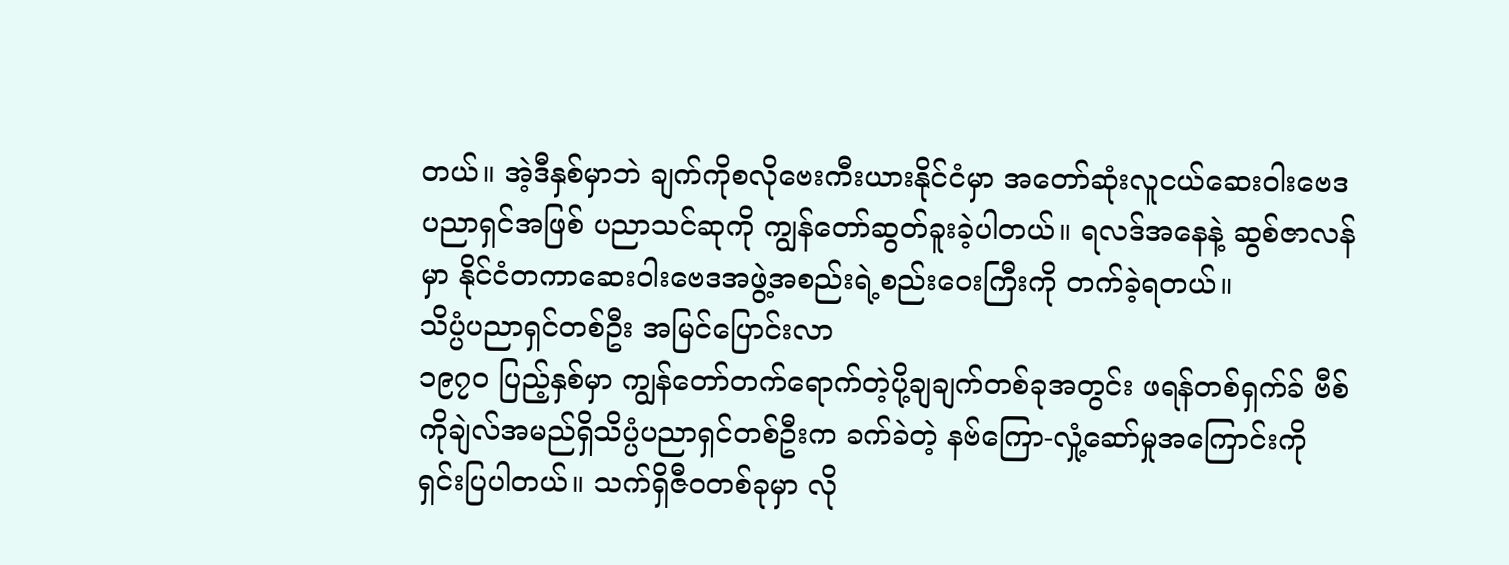တယ်။ အဲ့ဒီနှစ်မှာဘဲ ချက်ကိုစလိုဗေးကီးယားနိုင်ငံမှာ အတော်ဆုံးလူငယ်ဆေးဝါးဗေဒပညာရှင်အဖြစ် ပညာသင်ဆုကို ကျွန်တော်ဆွတ်ခူးခဲ့ပါတယ်။ ရလဒ်အနေနဲ့ ဆွစ်ဇာလန်မှာ နိုင်ငံတကာဆေးဝါးဗေဒအဖွဲ့အစည်းရဲ့စည်းဝေးကြီးကို တက်ခဲ့ရတယ်။
သိပ္ပံပညာရှင်တစ်ဦး အမြင်ပြောင်းလာ
၁၉၇၀ ပြည့်နှစ်မှာ ကျွန်တော်တက်ရောက်တဲ့ပို့ချချက်တစ်ခုအတွင်း ဖရန်တစ်ရှက်ခ် ဗီစ်ကိုချဲလ်အမည်ရှိသိပ္ပံပညာရှင်တစ်ဦးက ခက်ခဲတဲ့ နဗ်ကြော-လှုံ့ဆော်မှုအကြောင်းကို ရှင်းပြပါတယ်။ သက်ရှိဇီဝတစ်ခုမှာ လို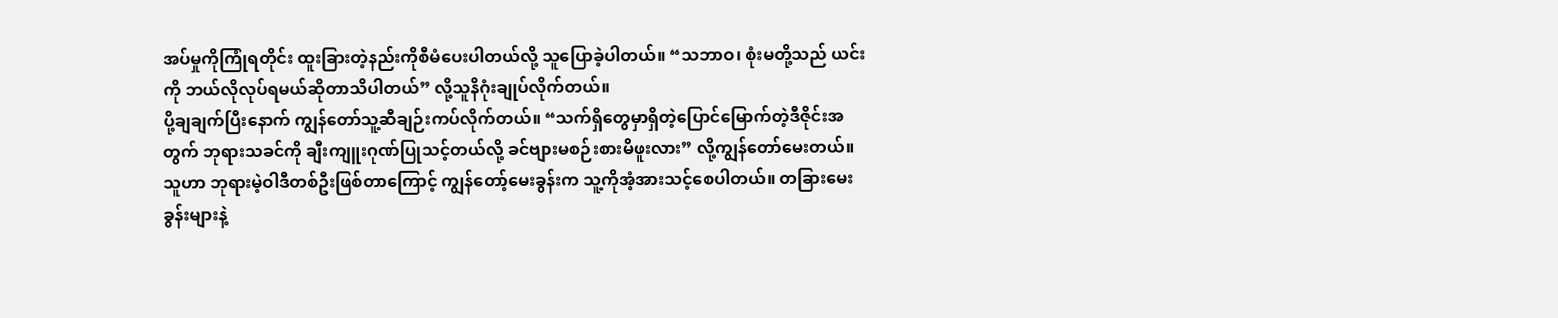အပ်မှုကိုကြုံရတိုင်း ထူးခြားတဲ့နည်းကိုစီမံပေးပါတယ်လို့ သူပြောခဲ့ပါတယ်။ “သဘာဝ၊ စုံးမတို့သည် ယင်းကို ဘယ်လိုလုပ်ရမယ်ဆိုတာသိပါတယ်” လို့သူနိဂုံးချုပ်လိုက်တယ်။
ပို့ချချက်ပြီးနောက် ကျွန်တော်သူ့ဆီချဉ်းကပ်လိုက်တယ်။ “သက်ရှိတွေမှာရှိတဲ့ပြောင်မြောက်တဲ့ဒီဇိုင်းအတွက် ဘုရားသခင်ကို ချီးကျူးဂုဏ်ပြုသင့်တယ်လို့ ခင်ဗျားမစဉ်းစားမိဖူးလား” လို့ကျွန်တော်မေးတယ်။ သူဟာ ဘုရားမဲ့ဝါဒီတစ်ဦးဖြစ်တာကြောင့် ကျွန်တော့်မေးခွန်းက သူ့ကိုအံ့အားသင့်စေပါတယ်။ တခြားမေးခွန်းများနဲ့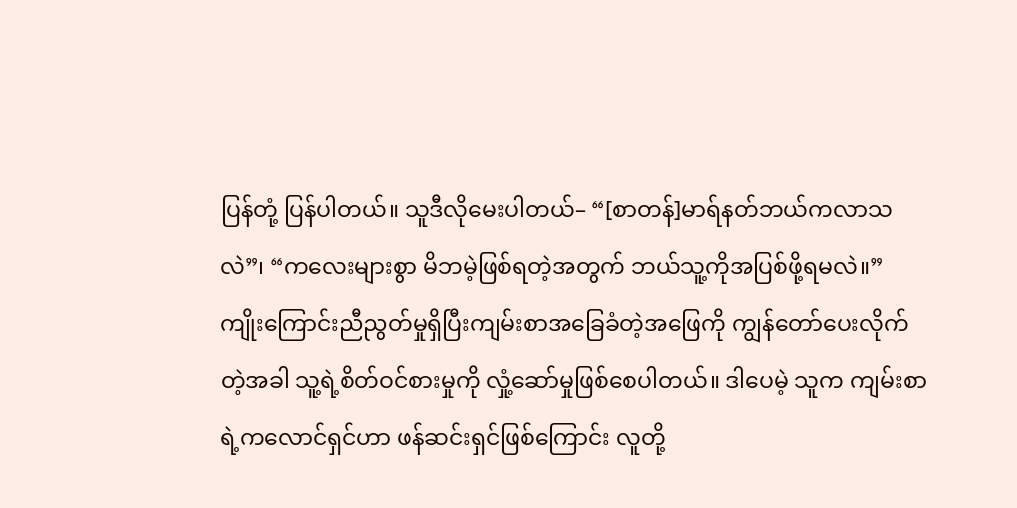ပြန်တုံ့ ပြန်ပါတယ်။ သူဒီလိုမေးပါတယ်– “[စာတန်]မာရ်နတ်ဘယ်ကလာသလဲ”၊ “ကလေးများစွာ မိဘမဲ့ဖြစ်ရတဲ့အတွက် ဘယ်သူ့ကိုအပြစ်ဖို့ရမလဲ။”
ကျိုးကြောင်းညီညွတ်မှုရှိပြီးကျမ်းစာအခြေခံတဲ့အဖြေကို ကျွန်တော်ပေးလိုက်တဲ့အခါ သူ့ရဲ့စိတ်ဝင်စားမှုကို လှုံ့ဆော်မှုဖြစ်စေပါတယ်။ ဒါပေမဲ့ သူက ကျမ်းစာရဲ့ကလောင်ရှင်ဟာ ဖန်ဆင်းရှင်ဖြစ်ကြောင်း လူတို့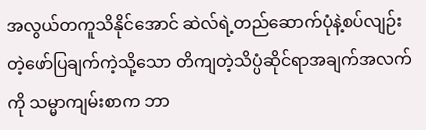အလွယ်တကူသိနိုင်အောင် ဆဲလ်ရဲ့တည်ဆောက်ပုံနဲ့စပ်လျဉ်းတဲ့ဖော်ပြချက်ကဲ့သို့သော တိကျတဲ့သိပ္ပံဆိုင်ရာအချက်အလက်ကို သမ္မာကျမ်းစာက ဘာ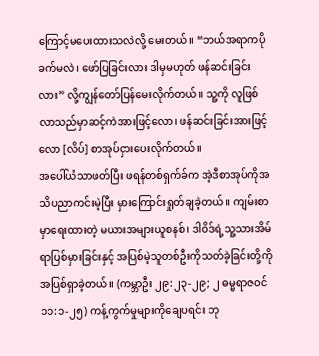ကြောင့်မပေးထားသလဲလို့ မေးတယ်။ “ဘယ်အရာကပိုခက်မလဲ၊ ဖော်ပြခြင်းလား ဒါမှမဟုတ် ဖန်ဆင်းခြင်းလား” လို့ကျွန်တော်ပြန်မေးလိုက်တယ်။ သူ့ကို လူဖြစ်လာသည်မှာဆင့်ကဲအားဖြင့်လော၊ ဖန်ဆင်းခြင်းအားဖြင့်လော [လိပ်] စာအုပ်ငှားပေးလိုက်တယ်။
အပေါ်ယံသာဖတ်ပြီး ဖရန်တစ်ရှက်ခ်က အဲ့ဒီစာအုပ်ကိုအသိပညာကင်းမဲ့ပြီး မှားကြောင်းရှုတ်ချခဲ့တယ်။ ကျမ်းစာမှာရေးထားတဲ့ မယားအများယူစနစ်၊ ဒါဝိဒ်ရဲ့သူ့သားအိမ်ရာပြစ်မှားခြင်းနှင့် အပြစ်မဲ့သူတစ်ဦးကိုသတ်ခဲ့ခြင်းတို့ကို အပြစ်ရှာခဲ့တယ်။ (ကမ္ဘာဦး ၂၉:၂၃-၂၉; ၂ ဓမ္မရာဇဝင် ၁၁:၁-၂၅) ကန့်ကွက်မှုများကိုချေပရင်း ဘု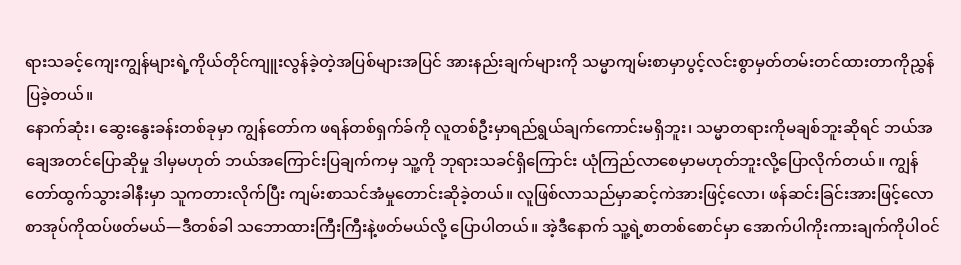ရားသခင့်ကျေးကျွန်များရဲ့ကိုယ်တိုင်ကျူးလွန်ခဲ့တဲ့အပြစ်များအပြင် အားနည်းချက်များကို သမ္မာကျမ်းစာမှာပွင့်လင်းစွာမှတ်တမ်းတင်ထားတာကိုညွှန်ပြခဲ့တယ်။
နောက်ဆုံး၊ ဆွေးနွေးခန်းတစ်ခုမှာ ကျွန်တော်က ဖရန်တစ်ရှက်ခ်ကို လူတစ်ဦးမှာရည်ရွယ်ချက်ကောင်းမရှိဘူး၊ သမ္မာတရားကိုမချစ်ဘူးဆိုရင် ဘယ်အချေအတင်ပြောဆိုမှု ဒါမှမဟုတ် ဘယ်အကြောင်းပြချက်ကမှ သူ့ကို ဘုရားသခင်ရှိကြောင်း ယုံကြည်လာစေမှာမဟုတ်ဘူးလို့ပြောလိုက်တယ်။ ကျွန်တော်ထွက်သွားခါနီးမှာ သူကတားလိုက်ပြီး ကျမ်းစာသင်အံမှုတောင်းဆိုခဲ့တယ်။ လူဖြစ်လာသည်မှာဆင့်ကဲအားဖြင့်လော၊ ဖန်ဆင်းခြင်းအားဖြင့်လောစာအုပ်ကိုထပ်ဖတ်မယ်—ဒီတစ်ခါ သဘောထားကြီးကြီးနဲ့ဖတ်မယ်လို့ ပြောပါတယ်။ အဲ့ဒီနောက် သူ့ရဲ့စာတစ်စောင်မှာ အောက်ပါကိုးကားချက်ကိုပါဝင်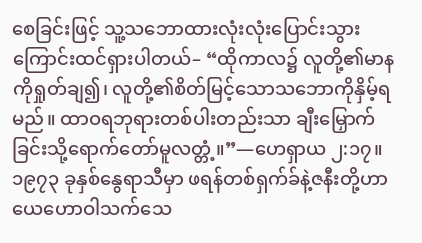စေခြင်းဖြင့် သူ့သဘောထားလုံးလုံးပြောင်းသွားကြောင်းထင်ရှားပါတယ်– “ထိုကာလ၌ လူတို့၏မာနကိုရှုတ်ချ၍၊ လူတို့၏စိတ်မြင့်သောသဘောကိုနှိမ့်ရမည်။ ထာဝရဘုရားတစ်ပါးတည်းသာ ချီးမြှောက်ခြင်းသို့ရောက်တော်မူလတ္တံ့။”—ဟေရှာယ ၂:၁၇။
၁၉၇၃ ခုနှစ်နွေရာသီမှာ ဖရန်တစ်ရှက်ခ်နဲ့ဇနီးတို့ဟာ ယေဟောဝါသက်သေ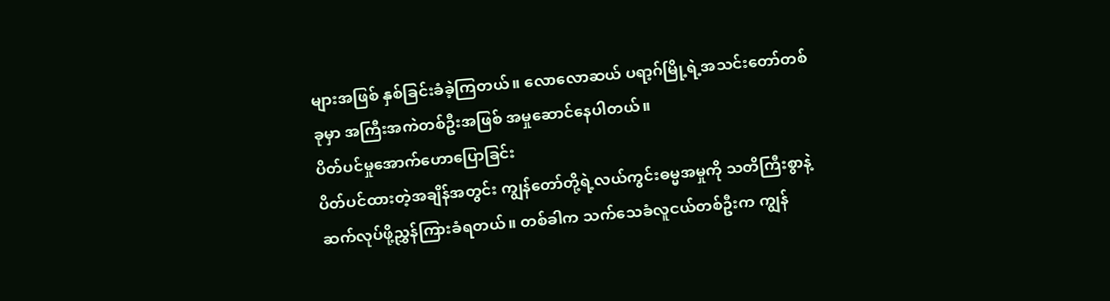များအဖြစ် နှစ်ခြင်းခံခဲ့ကြတယ်။ လောလောဆယ် ပရာ့ဂ်မြို့ရဲ့အသင်းတော်တစ်ခုမှာ အကြီးအကဲတစ်ဦးအဖြစ် အမှုဆောင်နေပါတယ်။
ပိတ်ပင်မှုအောက်ဟောပြောခြင်း
ပိတ်ပင်ထားတဲ့အချိန်အတွင်း ကျွန်တော်တို့ရဲ့လယ်ကွင်းဓမ္မအမှုကို သတိကြီးစွာနဲ့ဆက်လုပ်ဖို့ညွှန်ကြားခံရတယ်။ တစ်ခါက သက်သေခံလူငယ်တစ်ဦးက ကျွန်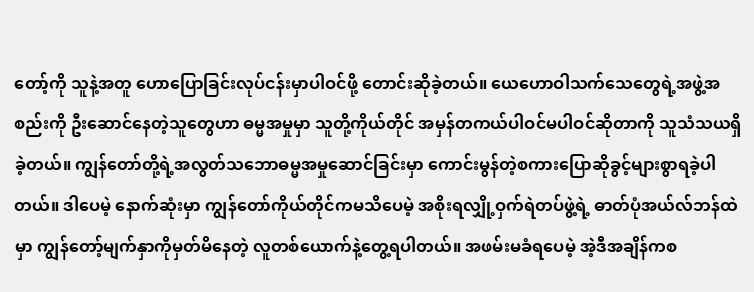တော့်ကို သူနဲ့အတူ ဟောပြောခြင်းလုပ်ငန်းမှာပါဝင်ဖို့ တောင်းဆိုခဲ့တယ်။ ယေဟောဝါသက်သေတွေရဲ့အဖွဲ့အစည်းကို ဦးဆောင်နေတဲ့သူတွေဟာ ဓမ္မအမှုမှာ သူတို့ကိုယ်တိုင် အမှန်တကယ်ပါဝင်မပါဝင်ဆိုတာကို သူသံသယရှိခဲ့တယ်။ ကျွန်တော်တို့ရဲ့အလွတ်သဘောဓမ္မအမှုဆောင်ခြင်းမှာ ကောင်းမွန်တဲ့စကားပြောဆိုခွင့်များစွာရခဲ့ပါတယ်။ ဒါပေမဲ့ နောက်ဆုံးမှာ ကျွန်တော်ကိုယ်တိုင်ကမသိပေမဲ့ အစိုးရလျှို့ဝှက်ရဲတပ်ဖွဲ့ရဲ့ ဓာတ်ပုံအယ်လ်ဘန်ထဲမှာ ကျွန်တော့်မျက်နှာကိုမှတ်မိနေတဲ့ လူတစ်ယောက်နဲ့တွေ့ရပါတယ်။ အဖမ်းမခံရပေမဲ့ အဲ့ဒီအချိန်ကစ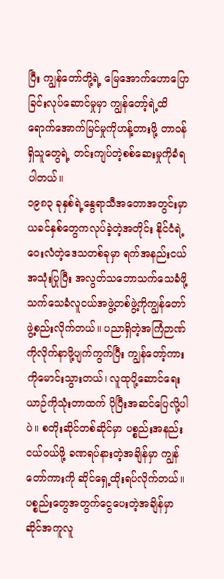ပြီး ကျွန်တော်တို့ရဲ့ မြေအောက်ဟောပြောခြင်းလုပ်ဆောင်မှုမှာ ကျွန်တော့်ရဲ့ထိရောက်အောက်မြင်မှုကိုဟန့်တားဖို့ တာဝန်ရှိသူတွေရဲ့ တင်းကျပ်တဲ့စစ်ဆေးမှုကိုခံရပါတယ်။
၁၉၈၃ ခုနှစ်ရဲ့နွေရာသီအတောအတွင်းမှာ ယခင်နှစ်တွေကလုပ်ခဲ့တဲ့အတိုင်း နိုင်ငံရဲ့ဝေးလံတဲ့ဒေသတစ်ခုမှာ ရက်အနည်းငယ်အသုံးပြုပြီး အလွတ်သဘောသက်သေခံဖို့ သက်သေခံလူငယ်အဖွဲ့တစ်ဖွဲ့ကိုကျွန်တော်ဖွဲ့စည်းလိုက်တယ်။ ပညာရှိတဲ့အကြံဉာဏ်ကိုလိုက်နာဖို့ပျက်ကွက်ပြီး ကျွန်တော့်ကားကိုမောင်းသွားတယ်၊ လူထုပို့ဆောင်ရေးယာဉ်ကိုသုံးတာထက် ပိုပြီးအဆင်ပြေလို့ပါပဲ။ စတိုးဆိုင်တစ်ဆိုင်မှာ ပစ္စည်းအနည်းငယ်ဝယ်ဖို့ ခဏရပ်နားတဲ့အချိန်မှာ ကျွန်တော်ကားကို ဆိုင်ရှေ့ထိုးရပ်လိုက်တယ်။ ပစ္စည်းတွေအတွက်ငွေပေးတဲ့အချိန်မှာ ဆိုင်အကူလူ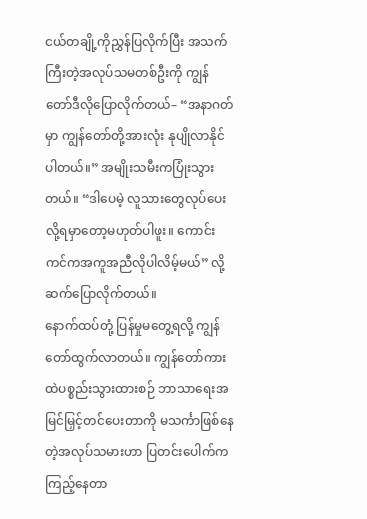ငယ်တချို့ကိုညွှန်ပြလိုက်ပြီး အသက်ကြီးတဲ့အလုပ်သမတစ်ဦးကို ကျွန်တော်ဒီလိုပြောလိုက်တယ်– “အနာဂတ်မှာ ကျွန်တော်တို့အားလုံး နုပျိုလာနိုင်ပါတယ်။” အမျိုးသမီးကပြုံးသွားတယ်။ “ဒါပေမဲ့ လူသားတွေလုပ်ပေးလို့ရမှာတော့မဟုတ်ပါဖူး။ ကောင်းကင်ကအကူအညီလိုပါလိမ့်မယ်” လို့ဆက်ပြောလိုက်တယ်။
နောက်ထပ်တုံ့ ပြန်မှုမတွေ့ရလို့ ကျွန်တော်ထွက်လာတယ်။ ကျွန်တော်ကားထဲပစ္စည်းသွားထားစဉ် ဘာသာရေးအမြင်မြှင့်တင်ပေးတာကို မသင်္ကာဖြစ်နေတဲ့အလုပ်သမားဟာ ပြတင်းပေါက်ကကြည့်နေတာ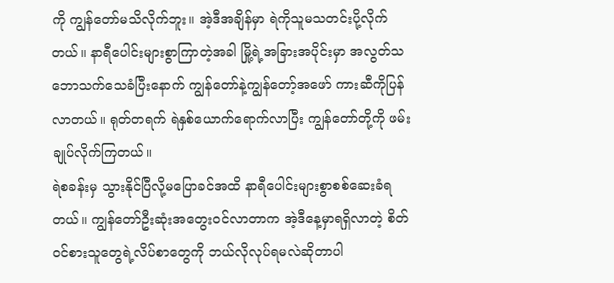ကို ကျွန်တော်မသိလိုက်ဘူး။ အဲ့ဒီအချိန်မှာ ရဲကိုသူမသတင်းပို့လိုက်တယ်။ နာရီပေါင်းများစွာကြာတဲ့အခါ မြို့ရဲ့အခြားအပိုင်းမှာ အလွတ်သဘောသက်သေခံပြီးနောက် ကျွန်တော်နဲ့ကျွန်တော့်အဖော် ကားဆီကိုပြန်လာတယ်။ ရုတ်တရက် ရဲနှစ်ယောက်ရောက်လာပြီး ကျွန်တော်တို့ကို ဖမ်းချုပ်လိုက်ကြတယ်။
ရဲစခန်းမှ သွားနိုင်ပြီလို့မပြောခင်အထိ နာရီပေါင်းများစွာစစ်ဆေးခံရတယ်။ ကျွန်တော်ဦးဆုံးအတွေးဝင်လာတာက အဲ့ဒီနေ့မှာရရှိလာတဲ့ စိတ်ဝင်စားသူတွေရဲ့လိပ်စာတွေကို ဘယ်လိုလုပ်ရမလဲဆိုတာပါ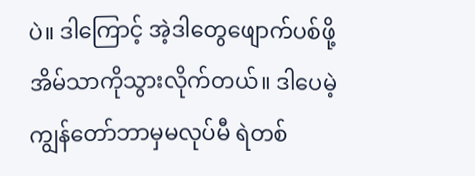ပဲ။ ဒါကြောင့် အဲ့ဒါတွေဖျောက်ပစ်ဖို့ အိမ်သာကိုသွားလိုက်တယ်။ ဒါပေမဲ့ ကျွန်တော်ဘာမှမလုပ်မီ ရဲတစ်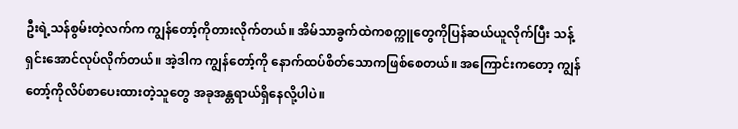ဦးရဲ့သန်စွမ်းတဲ့လက်က ကျွန်တော့်ကိုတားလိုက်တယ်။ အိမ်သာခွက်ထဲကစက္ကူတွေကိုပြန်ဆယ်ယူလိုက်ပြီး သန့်ရှင်းအောင်လုပ်လိုက်တယ်။ အဲ့ဒါက ကျွန်တော့်ကို နောက်ထပ်စိတ်သောကဖြစ်စေတယ်။ အကြောင်းကတော့ ကျွန်တော့်ကိုလိပ်စာပေးထားတဲ့သူတွေ အခုအန္တရာယ်ရှိနေလို့ပါပဲ။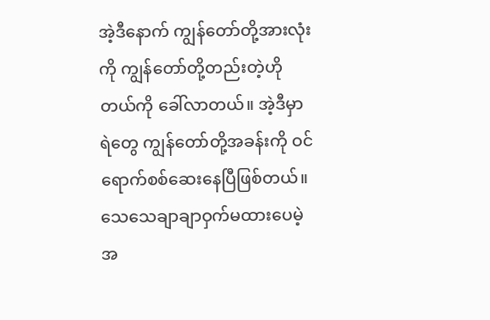အဲ့ဒီနောက် ကျွန်တော်တို့အားလုံးကို ကျွန်တော်တို့တည်းတဲ့ဟိုတယ်ကို ခေါ်လာတယ်။ အဲ့ဒီမှာ ရဲတွေ ကျွန်တော်တို့အခန်းကို ဝင်ရောက်စစ်ဆေးနေပြီဖြစ်တယ်။ သေသေချာချာဝှက်မထားပေမဲ့ အ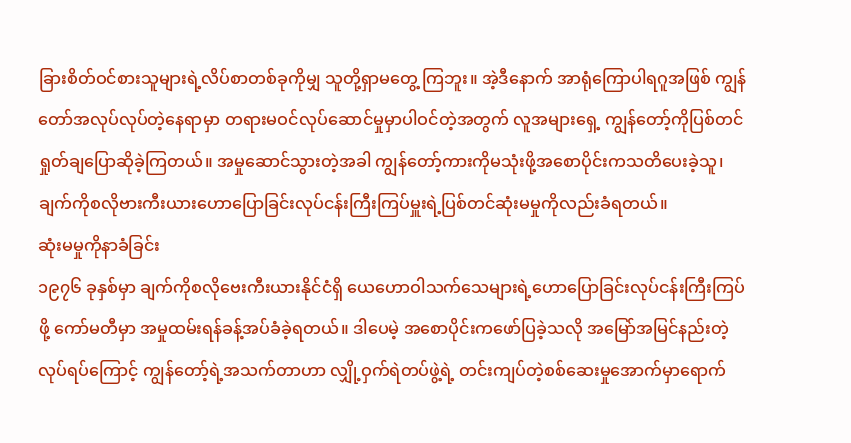ခြားစိတ်ဝင်စားသူများရဲ့လိပ်စာတစ်ခုကိုမျှ သူတို့ရှာမတွေ့ ကြဘူး။ အဲ့ဒီနောက် အာရုံကြောပါရဂူအဖြစ် ကျွန်တော်အလုပ်လုပ်တဲ့နေရာမှာ တရားမဝင်လုပ်ဆောင်မှုမှာပါဝင်တဲ့အတွက် လူအများရှေ့ ကျွန်တော့်ကိုပြစ်တင်ရှုတ်ချပြောဆိုခဲ့ကြတယ်။ အမှုဆောင်သွားတဲ့အခါ ကျွန်တော့်ကားကိုမသုံးဖို့အစောပိုင်းကသတိပေးခဲ့သူ၊ ချက်ကိုစလိုဗားကီးယားဟောပြောခြင်းလုပ်ငန်းကြီးကြပ်မှူးရဲ့ပြစ်တင်ဆုံးမမှုကိုလည်းခံရတယ်။
ဆုံးမမှုကိုနာခံခြင်း
၁၉၇၆ ခုနှစ်မှာ ချက်ကိုစလိုဗေးကီးယားနိုင်ငံရှိ ယေဟောဝါသက်သေများရဲ့ဟောပြောခြင်းလုပ်ငန်းကြီးကြပ်ဖို့ ကော်မတီမှာ အမှုထမ်းရန်ခန့်အပ်ခံခဲ့ရတယ်။ ဒါပေမဲ့ အစောပိုင်းကဖော်ပြခဲ့သလို အမြော်အမြင်နည်းတဲ့လုပ်ရပ်ကြောင့် ကျွန်တော့်ရဲ့အသက်တာဟာ လျှို့ဝှက်ရဲတပ်ဖွဲ့ရဲ့ တင်းကျပ်တဲ့စစ်ဆေးမှုအောက်မှာရောက်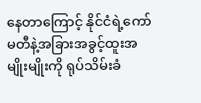နေတာကြောင့် နိုင်ငံရဲ့ကော်မတီနဲ့အခြားအခွင့်ထူးအမျိုးမျိုးကို ရုပ်သိမ်းခံ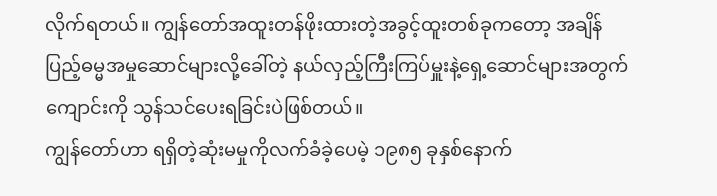လိုက်ရတယ်။ ကျွန်တော်အထူးတန်ဖိုးထားတဲ့အခွင့်ထူးတစ်ခုကတော့ အချိန်ပြည့်ဓမ္မအမှုဆောင်များလို့ခေါ်တဲ့ နယ်လှည့်ကြီးကြပ်မှူးနဲ့ရှေ့ဆောင်များအတွက်ကျောင်းကို သွန်သင်ပေးရခြင်းပဲဖြစ်တယ်။
ကျွန်တော်ဟာ ရရှိတဲ့ဆုံးမမှုကိုလက်ခံခဲ့ပေမဲ့ ၁၉၈၅ ခုနှစ်နောက်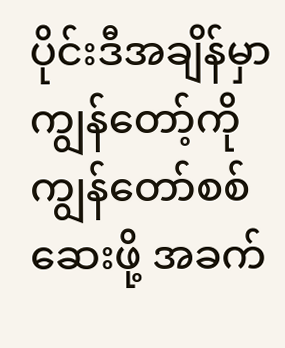ပိုင်းဒီအချိန်မှာ ကျွန်တော့်ကိုကျွန်တော်စစ်ဆေးဖို့ အခက်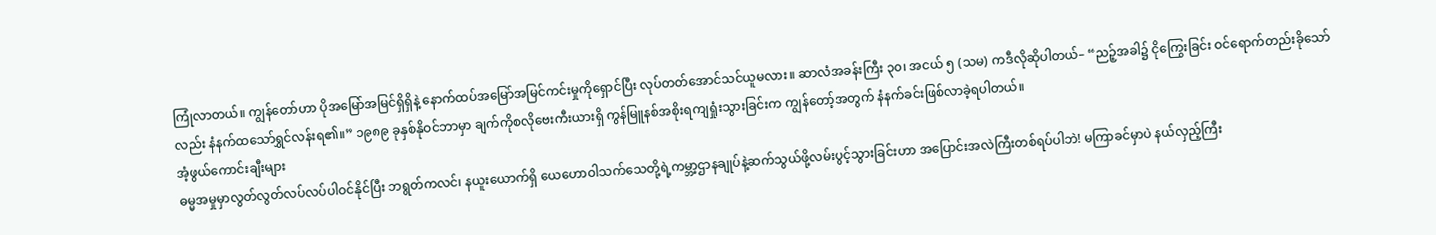ကြုံလာတယ်။ ကျွန်တော်ဟာ ပိုအမြော်အမြင်ရှိရှိနဲ့ နောက်ထပ်အမြော်အမြင်ကင်းမှုကိုရှောင်ပြီး လုပ်တတ်အောင်သင်ယူမလား။ ဆာလံအခန်းကြီး ၃၀၊ အငယ် ၅ (သမ) ကဒီလိုဆိုပါတယ်– “ညဉ့်အခါ၌ ငိုကြွေးခြင်း ဝင်ရောက်တည်းခိုသော်လည်း နံနက်ထသော်ရွှင်လန်းရ၏။” ၁၉၈၉ ခုနှစ်နိုဝင်ဘာမှာ ချက်ကိုစလိုဗေးကီးယားရှိ ကွန်မြူနစ်အစိုးရကျရှုံးသွားခြင်းက ကျွန်တော့်အတွက် နံနက်ခင်းဖြစ်လာခဲ့ရပါတယ်။
အံ့ဖွယ်ကောင်းချီးများ
ဓမ္မအမှုမှာလွတ်လွတ်လပ်လပ်ပါဝင်နိုင်ပြီး ဘရွတ်ကလင်၊ နယူးယောက်ရှိ ယေဟောဝါသက်သေတို့ရဲ့ကမ္ဘာ့ဌာနချုပ်နဲ့ဆက်သွယ်ဖို့လမ်းပွင့်သွားခြင်းဟာ အပြောင်းအလဲကြီးတစ်ရပ်ပါဘဲ! မကြာခင်မှာပဲ နယ်လှည့်ကြီး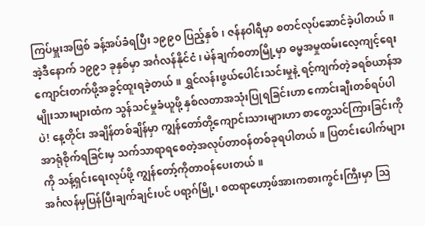ကြပ်မှူးအဖြစ် ခန့်အပ်ခံရပြီး ၁၉၉၀ ပြည့်နှစ်၊ ဇန်နဝါရီမှာ စတင်လုပ်ဆောင်ခဲ့ပါတယ်။
အဲ့ဒီနောက် ၁၉၉၁ ခုနှစ်မှာ အင်္ဂလန်နိုင်ငံ၊ မဲန်ချက်စတာမြို့မှာ ဓမ္မအမှုထမ်းလေ့ကျင့်ရေးကျောင်းတက်ဖို့အခွင့်ထူးရခဲ့တယ်။ ရွှင်လန်းဖွယ်ပေါင်းသင်းမှုနဲ့ ရင့်ကျက်တဲ့ခရစ်ယာန်အမျိုးသားများထံက သွန်သင်မှုခံယူဖို့ နှစ်လတာအသုံးပြုရခြင်းဟာ ကောင်းချီးတစ်ရပ်ပါပဲ! နေ့တိုင်း အချိန်တစ်ချိန်မှာ ကျွန်တော်တို့ကျောင်းသားများဟာ စာတွေ့သင်ကြားခြင်းကိုအာရုံစိုက်ရခြင်းမှ သက်သာရာရစေတဲ့အလုပ်တာဝန်တစ်ခုရပါတယ်။ ပြတင်းပေါက်များကို သန့်ရှင်းရေးလုပ်ဖို့ ကျွန်တော့်ကိုတာဝန်ပေးတယ်။
အင်္ဂလန်မှပြန်ပြီးချက်ချင်းပင် ပရာ့ဂ်မြို့၊ စထရာဟော့ဖ်အားကစားကွင်းကြီးမှာ ဩ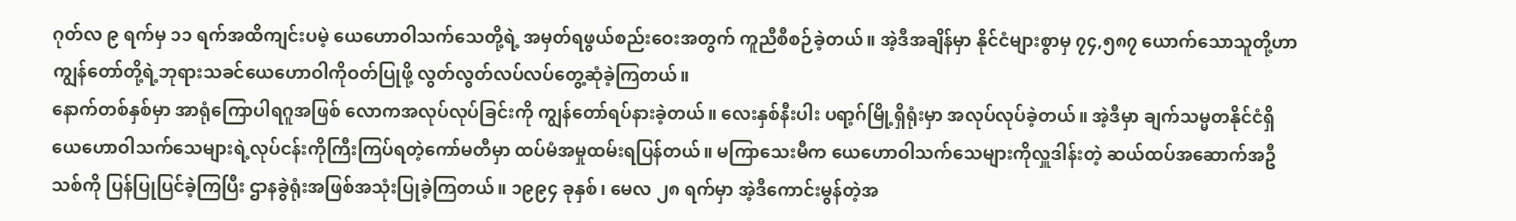ဂုတ်လ ၉ ရက်မှ ၁၁ ရက်အထိကျင်းပမဲ့ ယေဟောဝါသက်သေတို့ရဲ့ အမှတ်ရဖွယ်စည်းဝေးအတွက် ကူညီစီစဉ်ခဲ့တယ်။ အဲ့ဒီအချိန်မှာ နိုင်ငံများစွာမှ ၇၄,၅၈၇ ယောက်သောသူတို့ဟာ ကျွန်တော်တို့ရဲ့ဘုရားသခင်ယေဟောဝါကိုဝတ်ပြုဖို့ လွတ်လွတ်လပ်လပ်တွေ့ဆုံခဲ့ကြတယ်။
နောက်တစ်နှစ်မှာ အာရုံကြောပါရဂူအဖြစ် လောကအလုပ်လုပ်ခြင်းကို ကျွန်တော်ရပ်နားခဲ့တယ်။ လေးနှစ်နီးပါး ပရာ့ဂ်မြို့ရှိရုံးမှာ အလုပ်လုပ်ခဲ့တယ်။ အဲ့ဒီမှာ ချက်သမ္မတနိုင်ငံရှိယေဟောဝါသက်သေများရဲ့လုပ်ငန်းကိုကြီးကြပ်ရတဲ့ကော်မတီမှာ ထပ်မံအမှုထမ်းရပြန်တယ်။ မကြာသေးမီက ယေဟောဝါသက်သေများကိုလှူဒါန်းတဲ့ ဆယ်ထပ်အဆောက်အဦသစ်ကို ပြန်ပြုပြင်ခဲ့ကြပြီး ဌာနခွဲရုံးအဖြစ်အသုံးပြုခဲ့ကြတယ်။ ၁၉၉၄ ခုနှစ်၊ မေလ ၂၈ ရက်မှာ အဲ့ဒီကောင်းမွန်တဲ့အ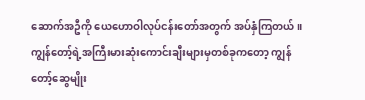ဆောက်အဦကို ယေဟောဝါလုပ်ငန်းတော်အတွက် အပ်နှံကြတယ်။
ကျွန်တော့်ရဲ့အကြီးမားဆုံးကောင်းချီးများမှတစ်ခုကတော့ ကျွန်တော့်ဆွေမျိုး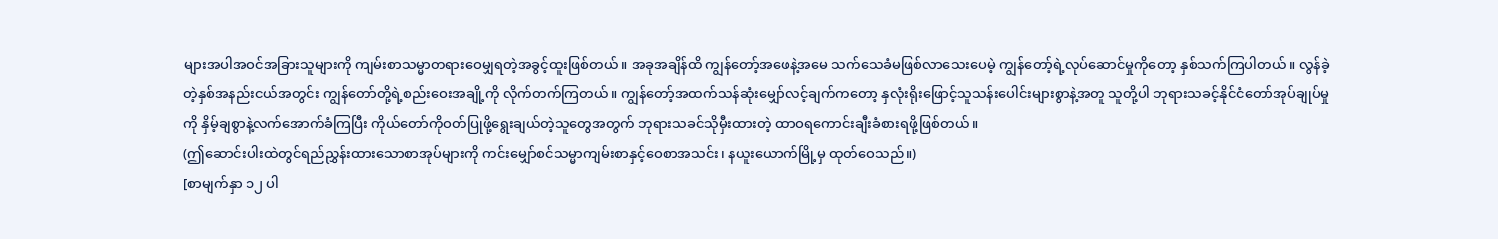များအပါအဝင်အခြားသူများကို ကျမ်းစာသမ္မာတရားဝေမျှရတဲ့အခွင့်ထူးဖြစ်တယ်။ အခုအချိန်ထိ ကျွန်တော့်အဖေနဲ့အမေ သက်သေခံမဖြစ်လာသေးပေမဲ့ ကျွန်တော့်ရဲ့လုပ်ဆောင်မှုကိုတော့ နှစ်သက်ကြပါတယ်။ လွန်ခဲ့တဲ့နှစ်အနည်းငယ်အတွင်း ကျွန်တော်တို့ရဲ့စည်းဝေးအချို့ကို လိုက်တက်ကြတယ်။ ကျွန်တော့်အထက်သန်ဆုံးမျှော်လင့်ချက်ကတော့ နှလုံးရိုးဖြောင့်သူသန်းပေါင်းများစွာနဲ့အတူ သူတို့ပါ ဘုရားသခင့်နိုင်ငံတော်အုပ်ချုပ်မှုကို နှိမ့်ချစွာနဲ့လက်အောက်ခံကြပြီး ကိုယ်တော်ကိုဝတ်ပြုဖို့ရွေးချယ်တဲ့သူတွေအတွက် ဘုရားသခင်သိုမှီးထားတဲ့ ထာဝရကောင်းချီးခံစားရဖို့ဖြစ်တယ်။
(ဤဆောင်းပါးထဲတွင်ရည်ညွှန်းထားသောစာအုပ်များကို ကင်းမျှော်စင်သမ္မာကျမ်းစာနှင့်ဝေစာအသင်း၊ နယူးယောက်မြို့မှ ထုတ်ဝေသည်။)
[စာမျက်နှာ ၁၂ ပါ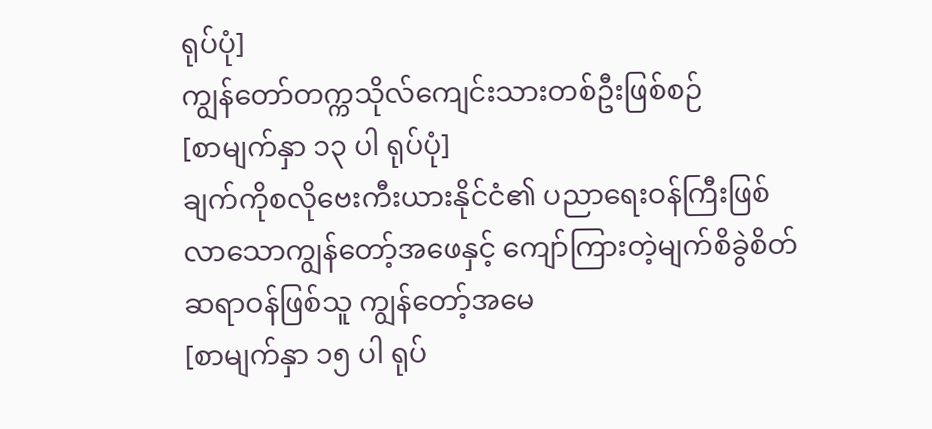ရုပ်ပုံ]
ကျွန်တော်တက္ကသိုလ်ကျေင်းသားတစ်ဦးဖြစ်စဉ်
[စာမျက်နှာ ၁၃ ပါ ရုပ်ပုံ]
ချက်ကိုစလိုဗေးကီးယားနိုင်ငံ၏ ပညာရေးဝန်ကြီးဖြစ်လာသောကျွန်တော့်အဖေနှင့် ကျော်ကြားတဲ့မျက်စိခွဲစိတ်ဆရာဝန်ဖြစ်သူ ကျွန်တော့်အမေ
[စာမျက်နှာ ၁၅ ပါ ရုပ်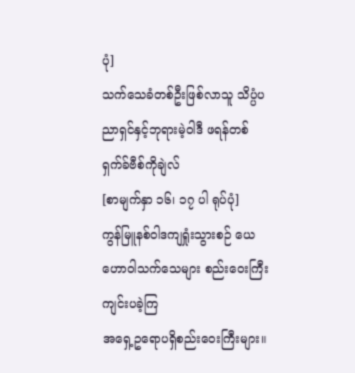ပုံ]
သက်သေခံတစ်ဦးဖြစ်လာသူ သိပ္ပံပညာရှင်နှင့်ဘုရားမဲ့ဝါဒီ ဖရန်တစ်ရှက်ခ်ဗီစ်ကိုချဲလ်
[စာမျက်နှာ ၁၆၊ ၁၇ ပါ ရုပ်ပုံ]
ကွန်မြူနစ်ဝါဒကျရှုံးသွားစဉ် ယေဟောဝါသက်သေများ စည်းဝေးကြီးကျင်းပခဲ့ကြ
အရှေ့ဥရောပရှိစည်းဝေးကြီးများ။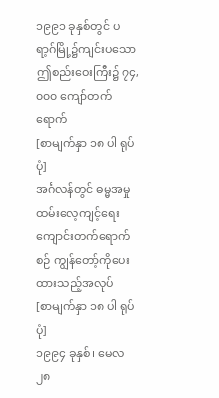၁၉၉၁ ခုနှစ်တွင် ပရာ့ဂ်မြို့၌ကျင်းပသောဤစည်းဝေးကြီး၌ ၇၄,၀၀၀ ကျော်တက်ရောက်
[စာမျက်နှာ ၁၈ ပါ ရုပ်ပုံ]
အင်္ဂလန်တွင် ဓမ္မအမှုထမ်းလေ့ကျင့်ရေးကျောင်းတက်ရောက်စဉ် ကျွန်တော့်ကိုပေးထားသည့်အလုပ်
[စာမျက်နှာ ၁၈ ပါ ရုပ်ပုံ]
၁၉၉၄ ခုနှစ်၊ မေလ ၂၈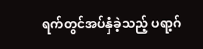ရက်တွင်အပ်နှံခဲ့သည့် ပရာ့ဂ်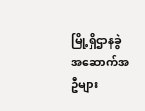မြို့ရှိဌာနခွဲအဆောက်အဦများ